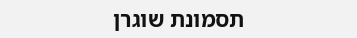תסמונת שוגרן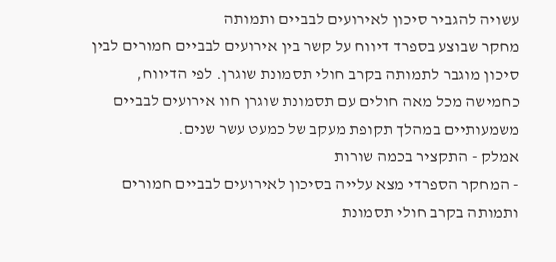עשויה להגביר סיכון לאירועים לבביים ותמותה
מחקר שבוצע בספרד דיווח על קשר בין אירועים לבביים חמורים לבין סיכון מוגבר לתמותה בקרב חולי תסמונת שוגרן. לפי הדיווח, כחמישה מכל מאה חולים עם תסמונת שוגרן חוו אירועים לבביים משמעותיים במהלך תקופת מעקב של כמעט עשר שנים.
אמלק - התקציר בכמה שורות
- המחקר הספרדי מצא עלייה בסיכון לאירועים לבביים חמורים ותמותה בקרב חולי תסמונת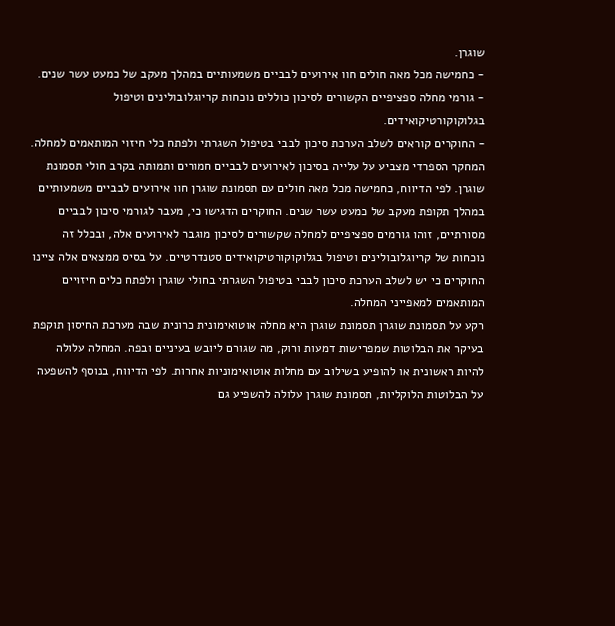שוגרן.
- כחמישה מכל מאה חולים חוו אירועים לבביים משמעותיים במהלך מעקב של כמעט עשר שנים.
- גורמי מחלה ספציפיים הקשורים לסיכון כוללים נוכחות קריוגלובולינים וטיפול בגלוקוקורטיקואידים.
- החוקרים קוראים לשלב הערכת סיכון לבבי בטיפול השגרתי ולפתח כלי חיזוי המותאמים למחלה.
המחקר הספרדי מצביע על עלייה בסיכון לאירועים לבביים חמורים ותמותה בקרב חולי תסמונת שוגרן. לפי הדיווח, כחמישה מכל מאה חולים עם תסמונת שוגרן חוו אירועים לבביים משמעותיים במהלך תקופת מעקב של כמעט עשר שנים. החוקרים הדגישו כי, מעבר לגורמי סיכון לבביים מסורתיים, זוהו גורמים ספציפיים למחלה שקשורים לסיכון מוגבר לאירועים אלה, ובכלל זה נוכחות של קריוגלובולינים וטיפול בגלוקוקורטיקואידים סטנדרטיים. על בסיס ממצאים אלה ציינו החוקרים כי יש לשלב הערכת סיכון לבבי בטיפול השגרתי בחולי שוגרן ולפתח כלים חיזויים המותאמים למאפייני המחלה.
רקע על תסמונת שוגרן תסמונת שוגרן היא מחלה אוטואימונית כרונית שבה מערכת החיסון תוקפת בעיקר את הבלוטות שמפרישות דמעות ורוק, מה שגורם ליובש בעיניים ובפה. המחלה עלולה להיות ראשונית או להופיע בשילוב עם מחלות אוטואימוניות אחרות. לפי הדיווח, בנוסף להשפעה על הבלוטות הלוקליות, תסמונת שוגרן עלולה להשפיע גם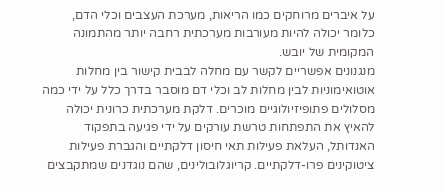על איברים מרוחקים כמו הריאות, מערכת העצבים וכלי הדם, כלומר יכולה להיות מעורבות מערכתית רחבה יותר מהתמונה המקומית של יובש.
מנגנונים אפשריים לקשר עם מחלה לבבית קישור בין מחלות אוטואימוניות לבין מחלות לב וכלי דם מוסבר בדרך כלל על ידי כמה מסלולים פתופיזיולוגיים מוכרים. דלקת מערכתית כרונית יכולה להאיץ את התפתחות טרשת עורקים על ידי פגיעה בתפקוד האנדותל, העלאת פעילות תאי חיסון דלקתיים והגברת פעילות ציטוקינים פרו-דלקתיים. קריוגלובולינים, שהם נוגדנים שמתקבצים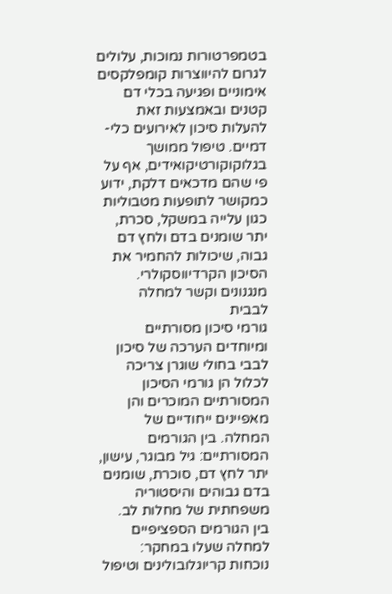בטמפרטורות נמוכות, עלולים לגרום להיווצרות קומפלקסים אימוניים ופגיעה בכלי דם קטנים ובאמצעות זאת להעלות סיכון לאירועים כלי-דמיים. טיפול ממושך בגלוקוקורטיקואידים, אף על פי שהם מדכאים דלקת, ידוע כמקושר לתופעות מטבוליות כגון עלייה במשקל, סכרת, יתר שומנים בדם ולחץ דם גבוה, שיכולות להחמיר את הסיכון הקרדיווסקולרי.
מנגנונים וקשר למחלה לבבית
גורמי סיכון מסורתיים ומיוחדים הערכה של סיכון לבבי בחולי שוגרן צריכה לכלול הן גורמי הסיכון המסורתיים המוכרים והן מאפיינים ייחודיים של המחלה. בין הגורמים המסורתיים: גיל מבוגר, עישון, יתר לחץ דם, סוכרת, שומנים בדם גבוהים והיסטוריה משפחתית של מחלות לב. בין הגורמים הספציפיים למחלה שעלו במחקר: נוכחות קריוגלובולינים וטיפול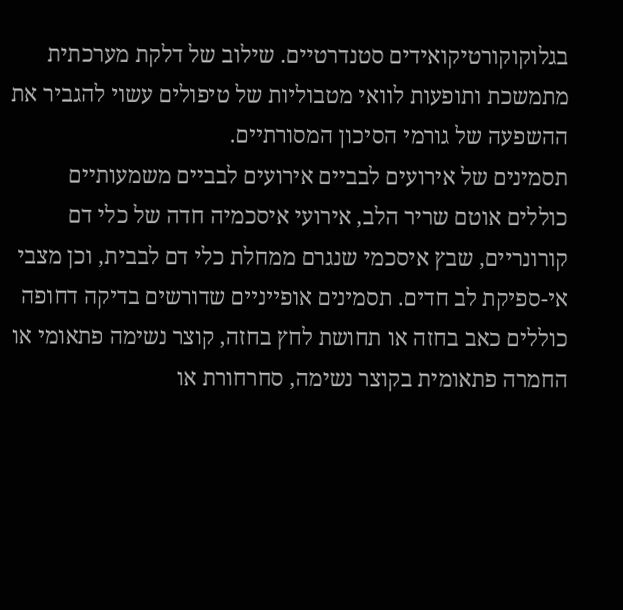בגלוקוקורטיקואידים סטנדרטיים. שילוב של דלקת מערכתית מתמשכת ותופעות לוואי מטבוליות של טיפולים עשוי להגביר את ההשפעה של גורמי הסיכון המסורתיים.
תסמינים של אירועים לבביים אירועים לבביים משמעותיים כוללים אוטם שריר הלב, אירועי איסכמיה חדה של כלי דם קורונריים, שבץ איסכמי שנגרם ממחלת כלי דם לבבית, וכן מצבי אי-ספיקת לב חדים. תסמינים אופייניים שדורשים בדיקה דחופה כוללים כאב בחזה או תחושת לחץ בחזה, קוצר נשימה פתאומי או החמרה פתאומית בקוצר נשימה, סחרחורת או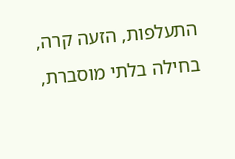התעלפות, הזעה קרה, בחילה בלתי מוסברת,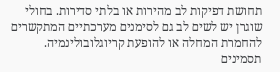תחושת דפיקות לב מהירות או בלתי סדירות. בחולי שוגרן יש לשים לב גם לסימנים מערכתיים המתקשרים להחמרת המחלה או להופעת קריוגלובולינמיה.
תסמינים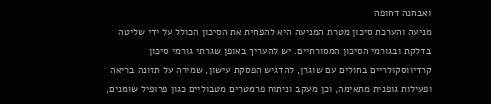ואבחנה דחופה
מניעה והערכת סיכון מטרת המניעה היא להפחית את הסיכון הכולל על ידי שליטה בדלקת ובגורמי הסיכון המסורתיים. יש להעריך באופן שגרתי גורמי סיכון קרדיווסקולריים בחולים עם שוגרן, להדגיש הפסקת עישון, שמירה על תזונה בריאה ופעילות גופנית מתאימה, וכן מעקב וניתוח פרמטרים מטבוליים כגון פרופיל שומנים,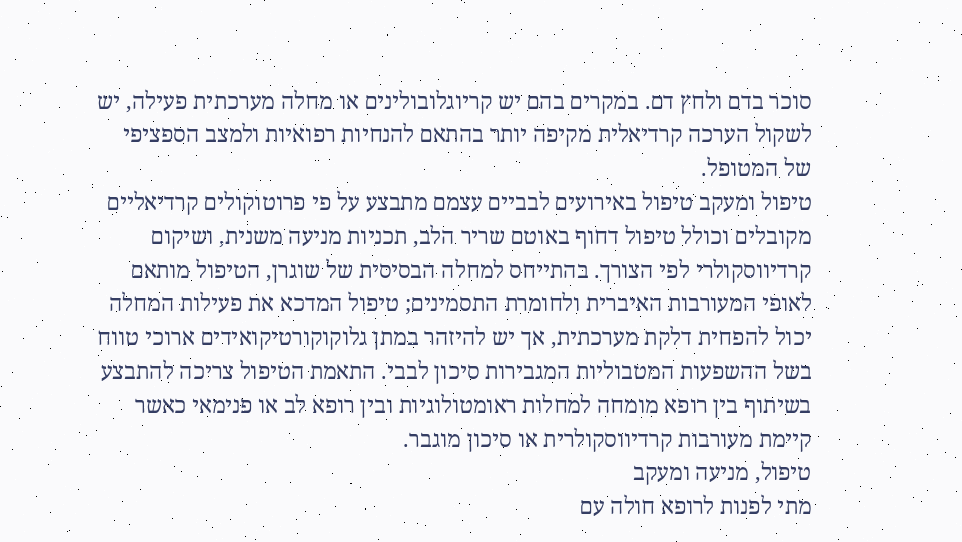סוכר בדם ולחץ דם. במקרים בהם יש קריוגלובולינים או מחלה מערכתית פעילה, יש לשקול הערכה קרדיאלית מקיפה יותר בהתאם להנחיות רפואיות ולמצב הספציפי של המטופל.
טיפול ומעקב טיפול באירועים לבביים עצמם מתבצע על פי פרוטוקולים קרדיאליים מקובלים וכולל טיפול דחוף באוטם שריר הלב, תכניות מניעה משנית, ושיקום קרדיווסקולרי לפי הצורך. בהתייחס למחלה הבסיסית של שוגרן, הטיפול מותאם לאופי המעורבות האיברית ולחומרת התסמינים; טיפול המדכא את פעילות המחלה יכול להפחית דלקת מערכתית, אך יש להיזהר במתן גלוקוקורטיקואידים ארוכי טווח בשל ההשפעות המטבוליות המגבירות סיכון לבבי. התאמת הטיפול צריכה להתבצע בשיתוף בין רופא מומחה למחלות ראומטולוגיות ובין רופא לב או פנימאי כאשר קיימת מעורבות קרדיווסקולרית או סיכון מוגבר.
טיפול, מניעה ומעקב
מתי לפנות לרופא חולה עם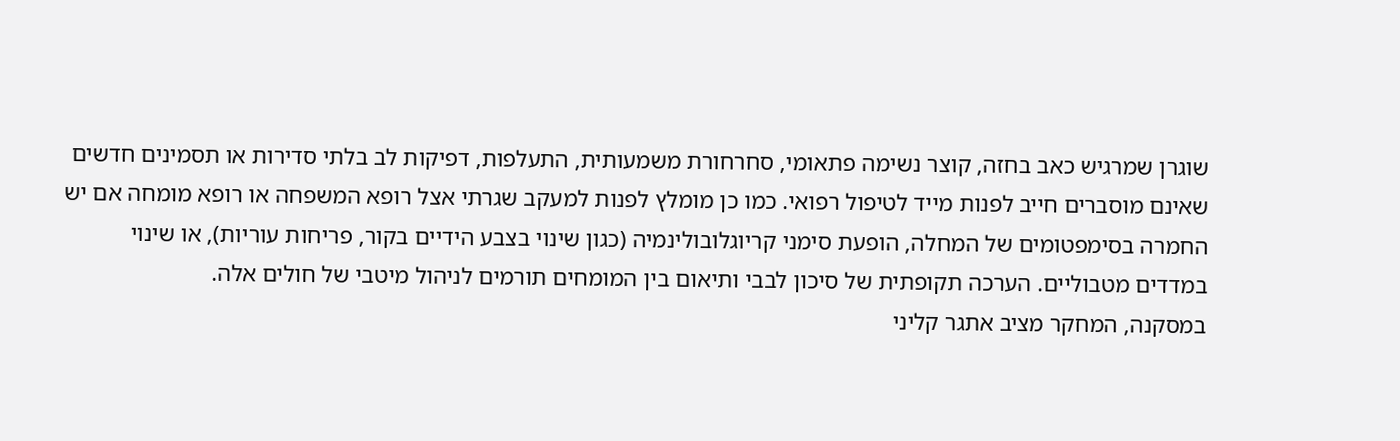שוגרן שמרגיש כאב בחזה, קוצר נשימה פתאומי, סחרחורת משמעותית, התעלפות, דפיקות לב בלתי סדירות או תסמינים חדשים שאינם מוסברים חייב לפנות מייד לטיפול רפואי. כמו כן מומלץ לפנות למעקב שגרתי אצל רופא המשפחה או רופא מומחה אם יש החמרה בסימפטומים של המחלה, הופעת סימני קריוגלובולינמיה (כגון שינוי בצבע הידיים בקור, פריחות עוריות), או שינוי במדדים מטבוליים. הערכה תקופתית של סיכון לבבי ותיאום בין המומחים תורמים לניהול מיטבי של חולים אלה.
במסקנה, המחקר מציב אתגר קליני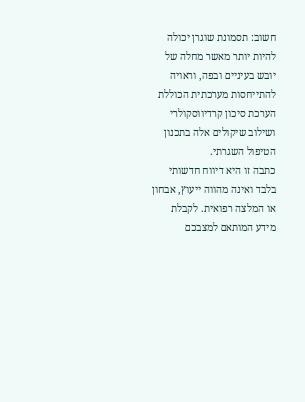חשוב: תסמונת שוגרן יכולה להיות יותר מאשר מחלה של יובש בעיניים ובפה, וראויה להתייחסות מערכתית הכוללת הערכת סיכון קרדיווסקולרי ושילוב שיקולים אלה בתכנון הטיפול השגרתי.
כתבה זו היא דיווח חדשותי בלבד ואינה מהווה ייעוץ, אבחון או המלצה רפואית. לקבלת מידע המותאם למצבכם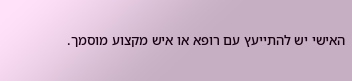האישי יש להתייעץ עם רופא או איש מקצוע מוסמך.